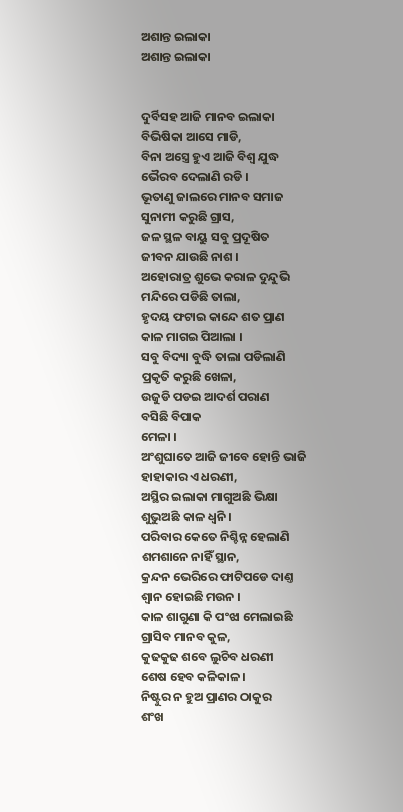ଅଶାନ୍ତ ଇଲାକା
ଅଶାନ୍ତ ଇଲାକା


ଦୁର୍ବିସହ ଆଜି ମାନବ ଇଲାକା
ବିଭିଷିକା ଆସେ ମାଡି,
ବିନା ଅସ୍ତ୍ରେ ହୁଏ ଆଜି ବିଶ୍ୱ ଯୁଦ୍ଧ
ଭୈରବ ଦେଲାଣି ରଡି ।
ଭୂତାଣୁ ଜାଲରେ ମାନବ ସମାଜ
ସୁନାମୀ କରୁଛି ଗ୍ରାସ,
ଜଳ ସ୍ଥଳ ବାୟୁ ସବୁ ପ୍ରଦୂଷିତ
ଜୀବନ ଯାଉଛି ନାଶ ।
ଅହୋରାତ୍ର ଶୁଭେ କରାଳ ଦୁନ୍ଦୁଭି
ମନ୍ଦିରେ ପଡିଛି ତାଲା,
ହୃଦୟ ଫଟାଇ କାନ୍ଦେ ଶତ ପ୍ରାଣ
କାଳ ମାଗଇ ପିଆଲା ।
ସବୁ ବିଦ୍ୟା ବୁଦ୍ଧି ତାଲା ପଡିଲାଣି
ପ୍ରକୃତି କରୁଛି ଖେଳା,
ଉଜୁଡି ପଡଇ ଆଦର୍ଶ ପରାଣ
ବସିଛି ବିପାକ
ମେଳା ।
ଅଂଶୁଘାତେ ଆଜି ଜୀବେ ହୋନ୍ତି ଭାଜି
ହାହାକାର ଏ ଧରଣୀ,
ଅସ୍ଥିର ଇଲାକା ମାଗୁଅଛି ଭିକ୍ଷା
ଶୁଭୁଅଛି କାଳ ଧ୍ୱନି ।
ପରିବାର କେତେ ନିଶ୍ଚିନ୍ନ ହେଲାଣି
ଶମଶାନେ ନାହିଁ ସ୍ଥାନ,
କ୍ରନ୍ଦନ ଭେରିରେ ଫାଟିପଡେ ଦାଣ୍ତ
ଶ୍ୱାନ ହୋଇଛି ମଉନ ।
କାଳ ଶାଗୁଣା କି ପଂଝା ମେଲାଇଛି
ଗ୍ରାସିବ ମାନବ କୁଳ,
କୁଢକୁଢ ଶବେ ଲୁଚିବ ଧରଣୀ
ଶେଷ ହେବ କଳିକାଳ ।
ନିଷ୍ଟୁର ନ ହୁଅ ପ୍ରାଣର ଠାକୁର
ଶଂଖ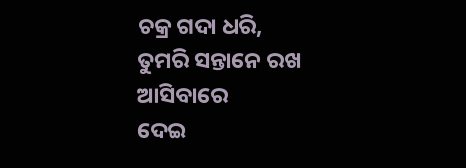ଚକ୍ର ଗଦା ଧରି,
ତୁମରି ସନ୍ତାନେ ରଖ ଆସିବାରେ
ଦେଇ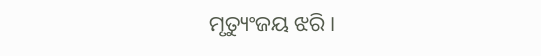ମୃତ୍ୟୁଂଜୟ ଝରି ।